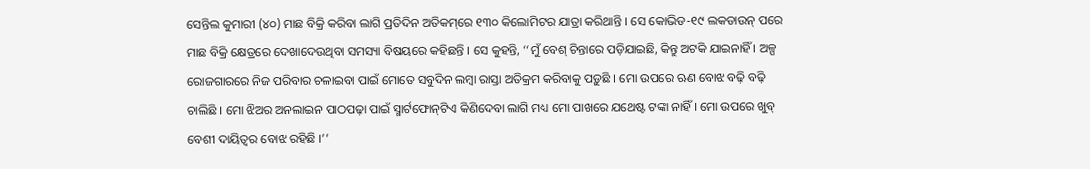ସେନ୍ତିଲ କୁମାରୀ (୪୦) ମାଛ ବିକ୍ରି କରିବା ଲାଗି ପ୍ରତିଦିନ ଅତିକମ୍‌ରେ ୧୩୦ କିଲୋମିଟର ଯାତ୍ରା କରିଥାନ୍ତି । ସେ କୋଭିଡ-୧୯ ଲକଡାଉନ୍‌ ପରେ ମାଛ ବିକ୍ରି କ୍ଷେତ୍ରରେ ଦେଖାଦେଉଥିବା ସମସ୍ୟା ବିଷୟରେ କହିଛନ୍ତି । ସେ କୁହନ୍ତି, ‘‘ମୁଁ ବେଶ୍‌ ଚିନ୍ତାରେ ପଡ଼ିଯାଇଛି, କିନ୍ତୁ ଅଟକି ଯାଇନାହିଁ । ଅଳ୍ପ ରୋଜଗାରରେ ନିଜ ପରିବାର ଚଳାଇବା ପାଇଁ ମୋତେ ସବୁଦିନ ଲମ୍ବା ରାସ୍ତା ଅତିକ୍ରମ କରିବାକୁ ପଡ଼ୁଛି । ମୋ ଉପରେ ଋଣ ବୋଝ ବଢ଼ି ବଢ଼ି ଚାଲିଛି । ମୋ ଝିଅର ଅନଲାଇନ ପାଠପଢ଼ା ପାଇଁ ସ୍ମାର୍ଟଫୋନ୍‌ଟିଏ କିଣିଦେବା ଲାଗି ମଧ୍ୟ ମୋ ପାଖରେ ଯଥେଷ୍ଟ ଟଙ୍କା ନାହିଁ । ମୋ ଉପରେ ଖୁବ୍‌ ବେଶୀ ଦାୟିତ୍ୱର ବୋଝ ରହିଛି ।’’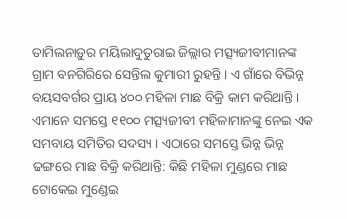ତାମିଲନାଡ଼ୁର ମୟିଲାଦୁତୁରାଇ ଜିଲ୍ଲାର ମତ୍ସ୍ୟଜୀବୀମାନଙ୍କ ଗ୍ରାମ ବନଗିରିରେ ସେନ୍ତିଲ କୁମାରୀ ରୁହନ୍ତି । ଏ ଗାଁରେ ବିଭିନ୍ନ ବୟସବର୍ଗର ପ୍ରାୟ ୪୦୦ ମହିଳା ମାଛ ବିକ୍ରି କାମ କରିଥାନ୍ତି । ଏମାନେ ସମସ୍ତେ ୧୧୦୦ ମତ୍ସ୍ୟଜୀବୀ ମହିଳାମାନଙ୍କୁ ନେଇ ଏକ ସମବାୟ ସମିତିର ସଦସ୍ୟ । ଏଠାରେ ସମସ୍ତେ ଭିନ୍ନ ଭିନ୍ନ ଢଙ୍ଗରେ ମାଛ ବିକ୍ରି କରିଥାନ୍ତି: କିଛି ମହିଳା ମୁଣ୍ଡରେ ମାଛ ଟୋକେଇ ମୁଣ୍ଡେଇ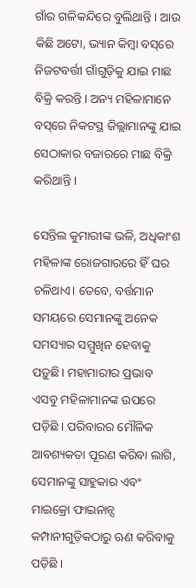ଗାଁର ଗଳିକନ୍ଦିରେ ବୁଲିଥାନ୍ତି । ଆଉ କିଛି ଅଟୋ, ଭ୍ୟାନ କିମ୍ବା ବସ୍‌ରେ ନିଜଟବର୍ତ୍ତୀ ଗାଁଗୁଡ଼ିକୁ ଯାଇ ମାଛ ବିକ୍ରି କରନ୍ତି । ଅନ୍ୟ ମହିଳାମାନେ ବସ୍‌ରେ ନିକଟସ୍ଥ ଜିଲ୍ଲାମାନଙ୍କୁ ଯାଇ ସେଠାକାର ବଜାରରେ ମାଛ ବିକ୍ରି କରିଥାନ୍ତି ।

ସେନ୍ତିଲ କୁମାରୀଙ୍କ ଭଳି, ଅଧିକାଂଶ ମହିଳାଙ୍କ ରୋଜଗାରରେ ହିଁ ଘର ଚଳିଥାଏ। ତେବେ, ବର୍ତ୍ତମାନ ସମୟରେ ସେମାନଙ୍କୁ ଅନେକ ସମସ୍ୟାର ସମ୍ମୁଖିନ ହେବାକୁ ପଡ଼ୁଛି। ମହାମାରୀର ପ୍ରଭାବ ଏସବୁ ମହିଳାମାନଙ୍କ ଉପରେ ପଡ଼ିଛି । ପରିବାରର ମୌଳିକ ଆବଶ୍ୟକତା ପୂରଣ କରିବା ଲାଗି, ସେମାନଙ୍କୁ ସାହୁକାର ଏବଂ ମାଇକ୍ରୋ ଫାଇନାନ୍ସ କମ୍ପାନୀଗୁଡ଼ିକଠାରୁ ଋଣ କରିବାକୁ ପଡ଼ିଛି ।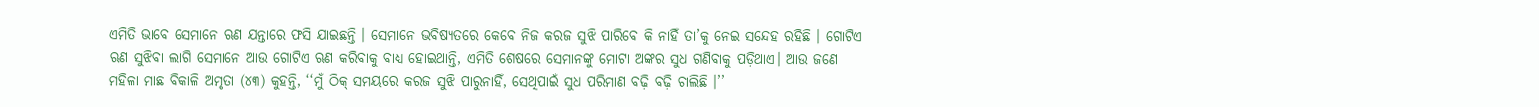ଏମିତି ଭାବେ ସେମାନେ ଋଣ ଯନ୍ତାରେ ଫସି ଯାଇଛନ୍ତି । ସେମାନେ ଭବିଷ୍ୟତରେ କେବେ ନିଜ କରଜ ସୁଝି ପାରିବେ କି ନାହିଁ ତା’କୁ ନେଇ ସନ୍ଦେହ ରହିଛି । ଗୋଟିଏ ଋଣ ସୁଝିବା ଲାଗି ସେମାନେ ଆଉ ଗୋଟିଏ ଋଣ କରିବାକୁ ବାଧ୍ୟ ହୋଇଥାନ୍ତି, ଏମିତି ଶେଷରେ ସେମାନଙ୍କୁ ମୋଟା ଅଙ୍କର ସୁଧ ଗଣିବାକୁ ପଡ଼ିଥାଏ। ଆଉ ଜଣେ ମହିଳା ମାଛ ବିକାଳି ଅମୃତା (୪୩) କୁହନ୍ତି, ‘‘ମୁଁ ଠିକ୍‌ ସମୟରେ କରଜ ସୁଝି ପାରୁନାହିଁ, ସେଥିପାଇଁ ସୁଧ ପରିମାଣ ବଢ଼ି ବଢ଼ି ଚାଲିଛି ।’’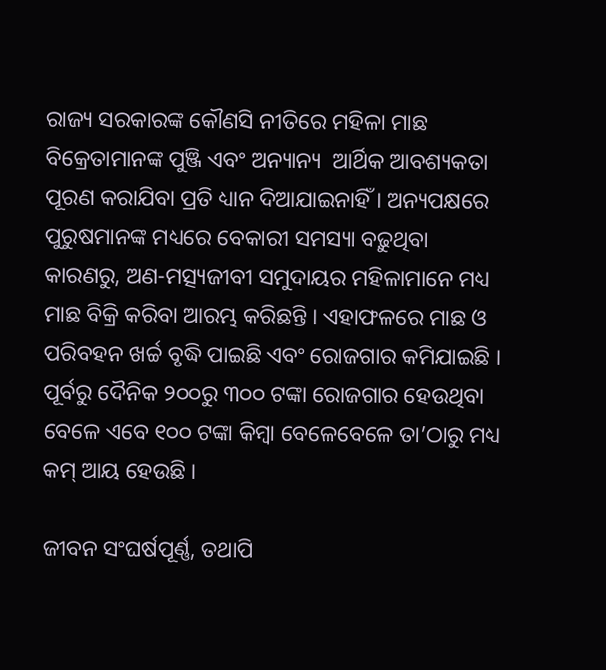ରାଜ୍ୟ ସରକାରଙ୍କ କୌଣସି ନୀତିରେ ମହିଳା ମାଛ ବିକ୍ରେତାମାନଙ୍କ ପୁଞ୍ଜି ଏବଂ ଅନ୍ୟାନ୍ୟ  ଆର୍ଥିକ ଆବଶ୍ୟକତା ପୂରଣ କରାଯିବା ପ୍ରତି ଧ୍ୟାନ ଦିଆଯାଇନାହିଁ । ଅନ୍ୟପକ୍ଷରେ ପୁରୁଷମାନଙ୍କ ମଧ୍ୟରେ ବେକାରୀ ସମସ୍ୟା ବଢ଼ୁଥିବା କାରଣରୁ, ଅଣ-ମତ୍ସ୍ୟଜୀବୀ ସମୁଦାୟର ମହିଳାମାନେ ମଧ୍ୟ ମାଛ ବିକ୍ରି କରିବା ଆରମ୍ଭ କରିଛନ୍ତି । ଏହାଫଳରେ ମାଛ ଓ ପରିବହନ ଖର୍ଚ୍ଚ ବୃଦ୍ଧି ପାଇଛି ଏବଂ ରୋଜଗାର କମିଯାଇଛି । ପୂର୍ବରୁ ଦୈନିକ ୨୦୦ରୁ ୩୦୦ ଟଙ୍କା ରୋଜଗାର ହେଉଥିବା ବେଳେ ଏବେ ୧୦୦ ଟଙ୍କା କିମ୍ବା ବେଳେବେଳେ ତା’ଠାରୁ ମଧ୍ୟ କମ୍‌ ଆୟ ହେଉଛି ।

ଜୀବନ ସଂଘର୍ଷପୂର୍ଣ୍ଣ, ତଥାପି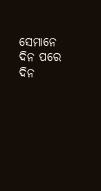ସେମାନେ ଦିନ ପରେ ଦିନ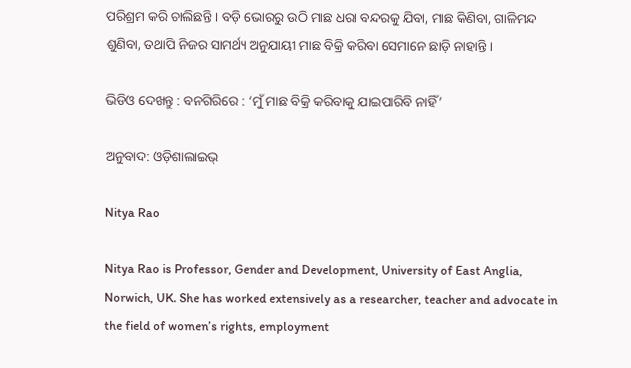ପରିଶ୍ରମ କରି ଚାଲିଛନ୍ତି । ବଡ଼ି ଭୋରରୁ ଉଠି ମାଛ ଧରା ବନ୍ଦରକୁ ଯିବା, ମାଛ କିଣିବା, ଗାଳିମନ୍ଦ ଶୁଣିବା, ତଥାପି ନିଜର ସାମର୍ଥ୍ୟ ଅନୁଯାୟୀ ମାଛ ବିକ୍ରି କରିବା ସେମାନେ ଛାଡ଼ି ନାହାନ୍ତି ।

ଭିଡିଓ ଦେଖନ୍ତୁ : ବନଗିରିରେ : ‘ମୁଁ ମାଛ ବିକ୍ରି କରିବାକୁ ଯାଇପାରିବି ନାହିଁ’

ଅନୁବାଦ: ଓଡ଼ିଶାଲାଇଭ୍‍

Nitya Rao

Nitya Rao is Professor, Gender and Development, University of East Anglia, Norwich, UK. She has worked extensively as a researcher, teacher and advocate in the field of women’s rights, employment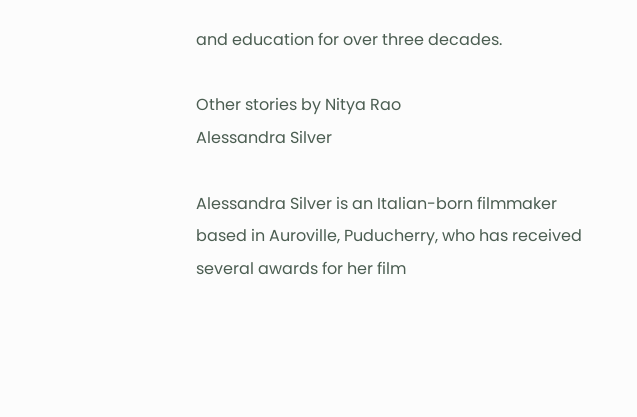and education for over three decades.

Other stories by Nitya Rao
Alessandra Silver

Alessandra Silver is an Italian-born filmmaker based in Auroville, Puducherry, who has received several awards for her film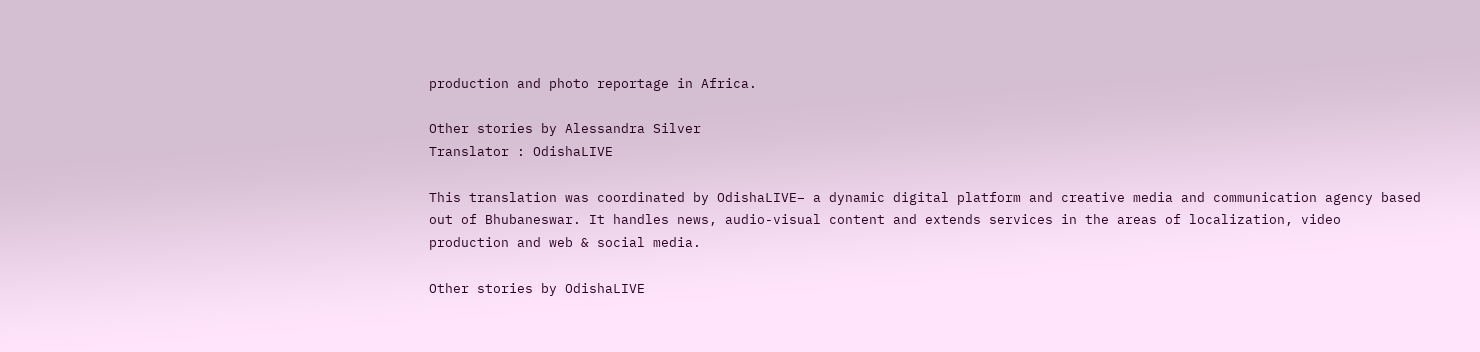production and photo reportage in Africa.

Other stories by Alessandra Silver
Translator : OdishaLIVE

This translation was coordinated by OdishaLIVE– a dynamic digital platform and creative media and communication agency based out of Bhubaneswar. It handles news, audio-visual content and extends services in the areas of localization, video production and web & social media.

Other stories by OdishaLIVE